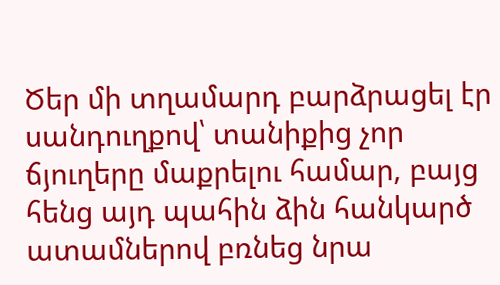Ծեր մի տղամարդ բարձրացել էր սանդուղքով՝ տանիքից չոր ճյուղերը մաքրելու համար, բայց հենց այդ պահին ձին հանկարծ ատամներով բռնեց նրա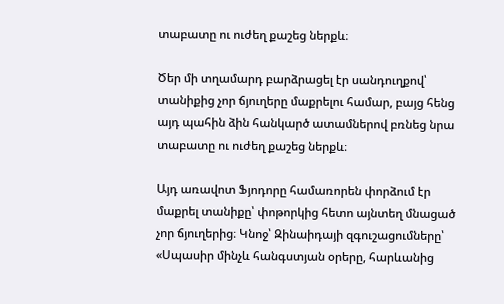տաբատը ու ուժեղ քաշեց ներքև։

Ծեր մի տղամարդ բարձրացել էր սանդուղքով՝ տանիքից չոր ճյուղերը մաքրելու համար, բայց հենց այդ պահին ձին հանկարծ ատամներով բռնեց նրա տաբատը ու ուժեղ քաշեց ներքև։

Այդ առավոտ Ֆյոդորը համառորեն փորձում էր մաքրել տանիքը՝ փոթորկից հետո այնտեղ մնացած չոր ճյուղերից։ Կնոջ՝ Զինաիդայի զգուշացումները՝ «Սպասիր մինչև հանգստյան օրերը, հարևանից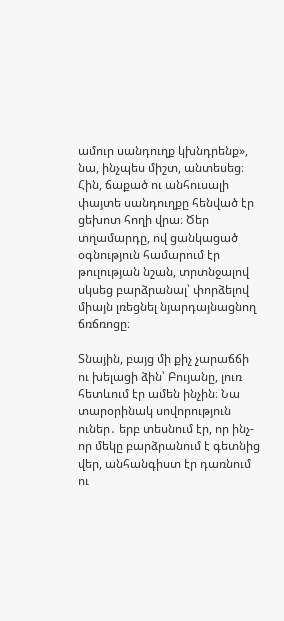ամուր սանդուղք կխնդրենք», նա, ինչպես միշտ, անտեսեց։ Հին, ճաքած ու անհուսալի փայտե սանդուղքը հենված էր ցեխոտ հողի վրա։ Ծեր տղամարդը, ով ցանկացած օգնություն համարում էր թուլության նշան, տրտնջալով սկսեց բարձրանալ՝ փորձելով միայն լռեցնել նյարդայնացնող ճռճռոցը։

Տնային, բայց մի քիչ չարաճճի ու խելացի ձին՝ Բույանը, լուռ հետևում էր ամեն ինչին։ Նա տարօրինակ սովորություն ուներ․ երբ տեսնում էր, որ ինչ-որ մեկը բարձրանում է գետնից վեր, անհանգիստ էր դառնում ու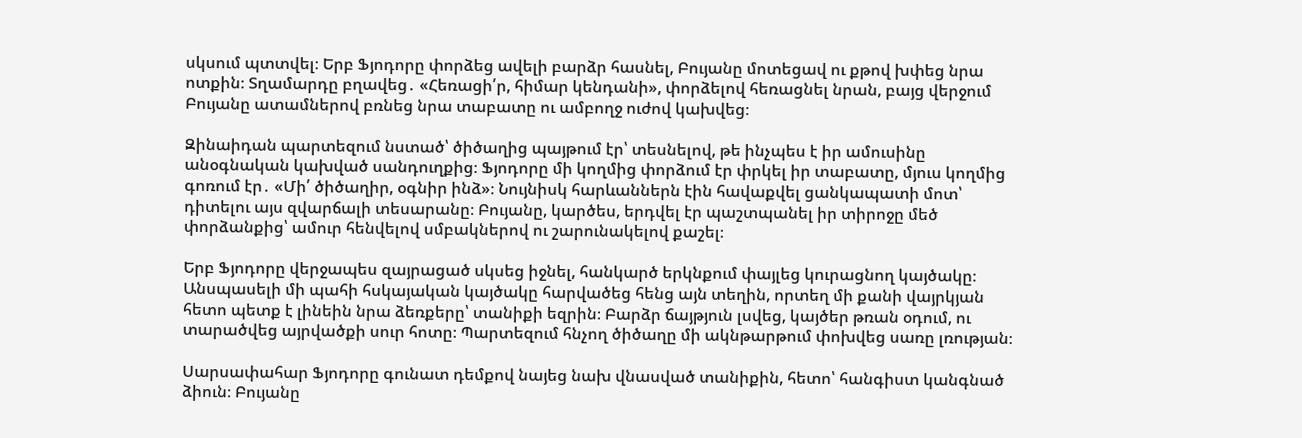սկսում պտտվել։ Երբ Ֆյոդորը փորձեց ավելի բարձր հասնել, Բույանը մոտեցավ ու քթով խփեց նրա ոտքին։ Տղամարդը բղավեց․ «Հեռացի՛ր, հիմար կենդանի», փորձելով հեռացնել նրան, բայց վերջում Բույանը ատամներով բռնեց նրա տաբատը ու ամբողջ ուժով կախվեց։

Զինաիդան պարտեզում նստած՝ ծիծաղից պայթում էր՝ տեսնելով, թե ինչպես է իր ամուսինը անօգնական կախված սանդուղքից։ Ֆյոդորը մի կողմից փորձում էր փրկել իր տաբատը, մյուս կողմից գոռում էր․ «Մի՛ ծիծաղիր, օգնիր ինձ»։ Նույնիսկ հարևաններն էին հավաքվել ցանկապատի մոտ՝ դիտելու այս զվարճալի տեսարանը։ Բույանը, կարծես, երդվել էր պաշտպանել իր տիրոջը մեծ փորձանքից՝ ամուր հենվելով սմբակներով ու շարունակելով քաշել։

Երբ Ֆյոդորը վերջապես զայրացած սկսեց իջնել, հանկարծ երկնքում փայլեց կուրացնող կայծակը։ Անսպասելի մի պահի հսկայական կայծակը հարվածեց հենց այն տեղին, որտեղ մի քանի վայրկյան հետո պետք է լինեին նրա ձեռքերը՝ տանիքի եզրին։ Բարձր ճայթյուն լսվեց, կայծեր թռան օդում, ու տարածվեց այրվածքի սուր հոտը։ Պարտեզում հնչող ծիծաղը մի ակնթարթում փոխվեց սառը լռության։

Սարսափահար Ֆյոդորը գունատ դեմքով նայեց նախ վնասված տանիքին, հետո՝ հանգիստ կանգնած ձիուն։ Բույանը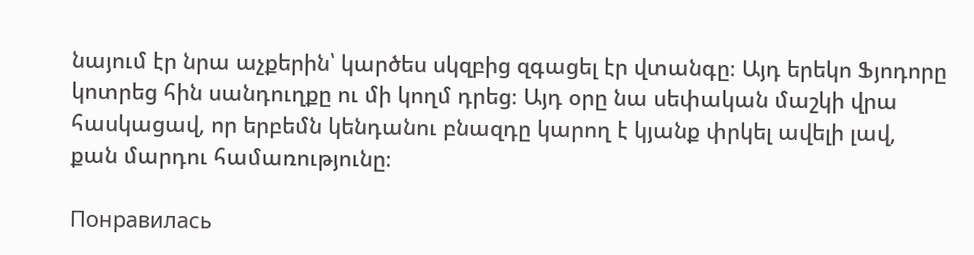նայում էր նրա աչքերին՝ կարծես սկզբից զգացել էր վտանգը։ Այդ երեկո Ֆյոդորը կոտրեց հին սանդուղքը ու մի կողմ դրեց։ Այդ օրը նա սեփական մաշկի վրա հասկացավ, որ երբեմն կենդանու բնազդը կարող է կյանք փրկել ավելի լավ, քան մարդու համառությունը։

Понравилась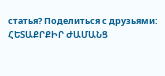статья? Поделиться с друзьями:
ՀԵՏԱՔՐՔԻՐ ԺԱՄԱՆՑ